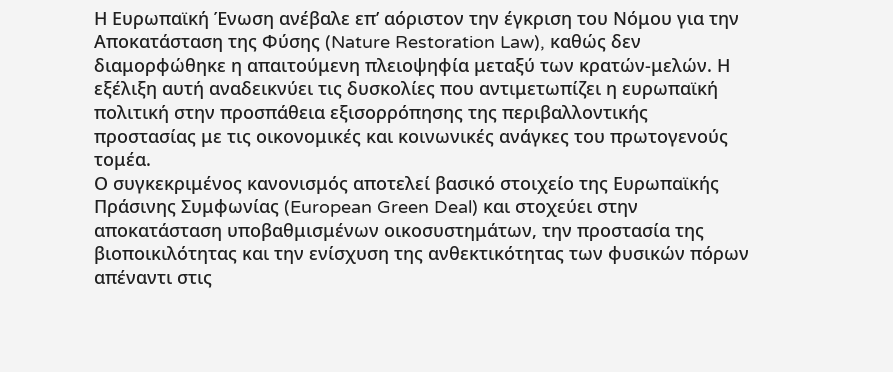Η Ευρωπαϊκή Ένωση ανέβαλε επ’ αόριστον την έγκριση του Νόμου για την Αποκατάσταση της Φύσης (Nature Restoration Law), καθώς δεν διαμορφώθηκε η απαιτούμενη πλειοψηφία μεταξύ των κρατών-μελών. Η εξέλιξη αυτή αναδεικνύει τις δυσκολίες που αντιμετωπίζει η ευρωπαϊκή πολιτική στην προσπάθεια εξισορρόπησης της περιβαλλοντικής προστασίας με τις οικονομικές και κοινωνικές ανάγκες του πρωτογενούς τομέα.
Ο συγκεκριμένος κανονισμός αποτελεί βασικό στοιχείο της Ευρωπαϊκής Πράσινης Συμφωνίας (European Green Deal) και στοχεύει στην αποκατάσταση υποβαθμισμένων οικοσυστημάτων, την προστασία της βιοποικιλότητας και την ενίσχυση της ανθεκτικότητας των φυσικών πόρων απέναντι στις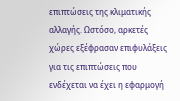επιπτώσεις της κλιματικής αλλαγής. Ωστόσο, αρκετές χώρες εξέφρασαν επιφυλάξεις για τις επιπτώσεις που ενδέχεται να έχει η εφαρμογή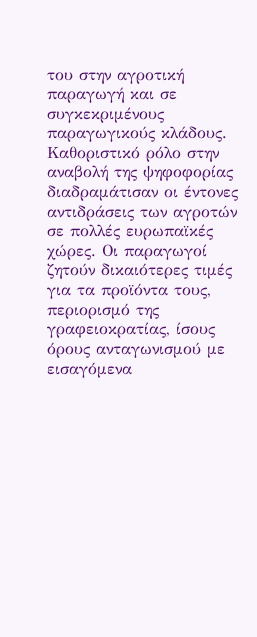του στην αγροτική παραγωγή και σε συγκεκριμένους παραγωγικούς κλάδους.
Καθοριστικό ρόλο στην αναβολή της ψηφοφορίας διαδραμάτισαν οι έντονες αντιδράσεις των αγροτών σε πολλές ευρωπαϊκές χώρες. Οι παραγωγοί ζητούν δικαιότερες τιμές για τα προϊόντα τους, περιορισμό της γραφειοκρατίας, ίσους όρους ανταγωνισμού με εισαγόμενα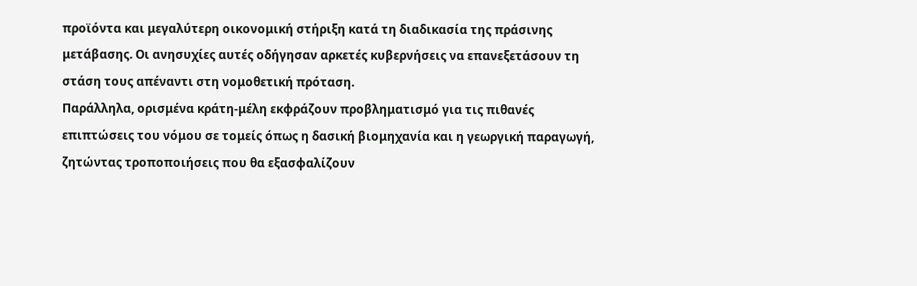προϊόντα και μεγαλύτερη οικονομική στήριξη κατά τη διαδικασία της πράσινης μετάβασης. Οι ανησυχίες αυτές οδήγησαν αρκετές κυβερνήσεις να επανεξετάσουν τη στάση τους απέναντι στη νομοθετική πρόταση.
Παράλληλα, ορισμένα κράτη-μέλη εκφράζουν προβληματισμό για τις πιθανές επιπτώσεις του νόμου σε τομείς όπως η δασική βιομηχανία και η γεωργική παραγωγή, ζητώντας τροποποιήσεις που θα εξασφαλίζουν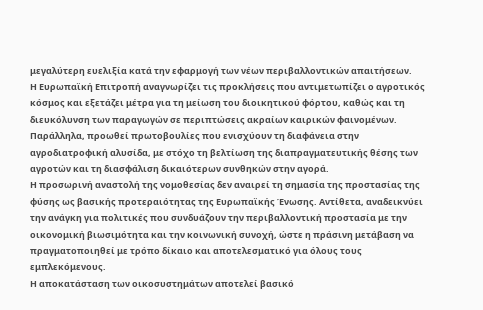μεγαλύτερη ευελιξία κατά την εφαρμογή των νέων περιβαλλοντικών απαιτήσεων.
Η Ευρωπαϊκή Επιτροπή αναγνωρίζει τις προκλήσεις που αντιμετωπίζει ο αγροτικός κόσμος και εξετάζει μέτρα για τη μείωση του διοικητικού φόρτου, καθώς και τη διευκόλυνση των παραγωγών σε περιπτώσεις ακραίων καιρικών φαινομένων. Παράλληλα, προωθεί πρωτοβουλίες που ενισχύουν τη διαφάνεια στην αγροδιατροφική αλυσίδα, με στόχο τη βελτίωση της διαπραγματευτικής θέσης των αγροτών και τη διασφάλιση δικαιότερων συνθηκών στην αγορά.
Η προσωρινή αναστολή της νομοθεσίας δεν αναιρεί τη σημασία της προστασίας της φύσης ως βασικής προτεραιότητας της Ευρωπαϊκής Ένωσης. Αντίθετα, αναδεικνύει την ανάγκη για πολιτικές που συνδυάζουν την περιβαλλοντική προστασία με την οικονομική βιωσιμότητα και την κοινωνική συνοχή, ώστε η πράσινη μετάβαση να πραγματοποιηθεί με τρόπο δίκαιο και αποτελεσματικό για όλους τους εμπλεκόμενους.
Η αποκατάσταση των οικοσυστημάτων αποτελεί βασικό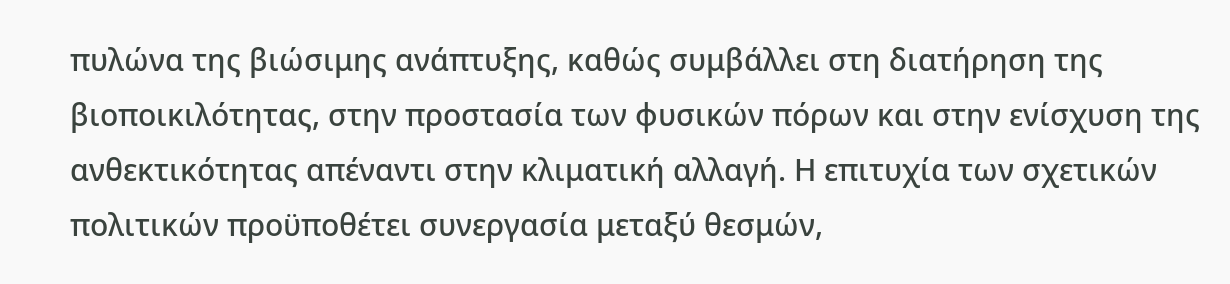πυλώνα της βιώσιμης ανάπτυξης, καθώς συμβάλλει στη διατήρηση της βιοποικιλότητας, στην προστασία των φυσικών πόρων και στην ενίσχυση της ανθεκτικότητας απέναντι στην κλιματική αλλαγή. Η επιτυχία των σχετικών πολιτικών προϋποθέτει συνεργασία μεταξύ θεσμών,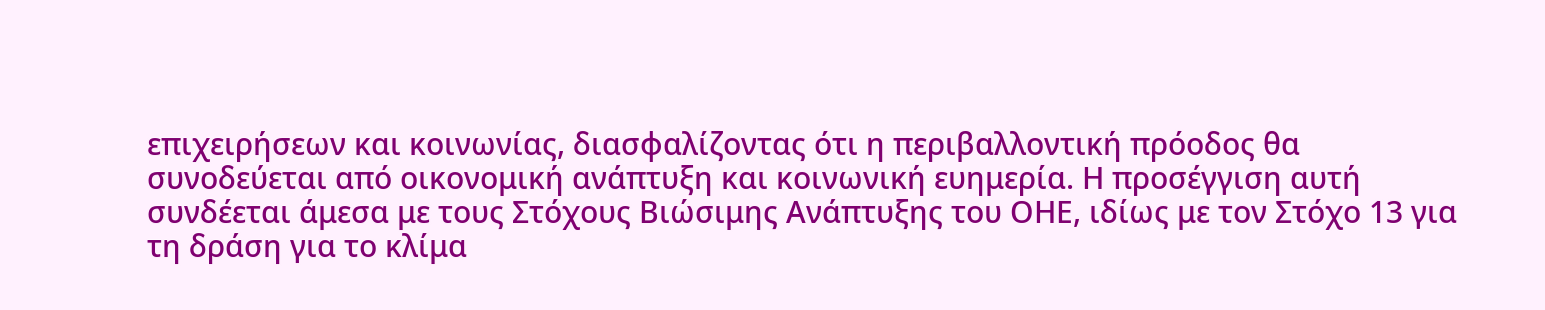επιχειρήσεων και κοινωνίας, διασφαλίζοντας ότι η περιβαλλοντική πρόοδος θα συνοδεύεται από οικονομική ανάπτυξη και κοινωνική ευημερία. Η προσέγγιση αυτή συνδέεται άμεσα με τους Στόχους Βιώσιμης Ανάπτυξης του ΟΗΕ, ιδίως με τον Στόχο 13 για τη δράση για το κλίμα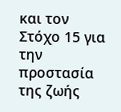και τον Στόχο 15 για την προστασία της ζωής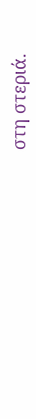στη στεριά.